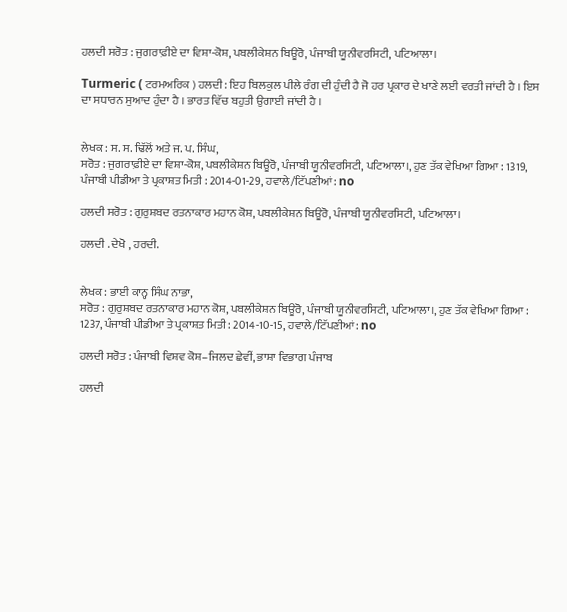ਹਲਦੀ ਸਰੋਤ : ਜੁਗਰਾਫ਼ੀਏ ਦਾ ਵਿਸ਼ਾ-ਕੋਸ਼, ਪਬਲੀਕੇਸ਼ਨ ਬਿਊਰੋ, ਪੰਜਾਬੀ ਯੂਨੀਵਰਸਿਟੀ, ਪਟਿਆਲਾ।

Turmeric ( ਟਰਮਅਰਿਕ ) ਹਲਦੀ : ਇਹ ਬਿਲਕੁਲ ਪੀਲੇ ਰੰਗ ਦੀ ਹੁੰਦੀ ਹੈ ਜੋ ਹਰ ਪ੍ਰਕਾਰ ਦੇ ਖਾਣੇ ਲਈ ਵਰਤੀ ਜਾਂਦੀ ਹੈ । ਇਸ ਦਾ ਸਧਾਰਨ ਸੁਆਦ ਹੁੰਦਾ ਹੈ । ਭਾਰਤ ਵਿੱਚ ਬਹੁਤੀ ਉਗਾਈ ਜਾਂਦੀ ਹੈ ।


ਲੇਖਕ : ਸ. ਸ. ਢਿੱਲੋਂ ਅਤੇ ਜ. ਪ. ਸਿੰਘ,
ਸਰੋਤ : ਜੁਗਰਾਫ਼ੀਏ ਦਾ ਵਿਸ਼ਾ-ਕੋਸ਼, ਪਬਲੀਕੇਸ਼ਨ ਬਿਊਰੋ, ਪੰਜਾਬੀ ਯੂਨੀਵਰਸਿਟੀ, ਪਟਿਆਲਾ।, ਹੁਣ ਤੱਕ ਵੇਖਿਆ ਗਿਆ : 1319, ਪੰਜਾਬੀ ਪੀਡੀਆ ਤੇ ਪ੍ਰਕਾਸ਼ਤ ਮਿਤੀ : 2014-01-29, ਹਵਾਲੇ/ਟਿੱਪਣੀਆਂ: no

ਹਲਦੀ ਸਰੋਤ : ਗੁਰੁਸ਼ਬਦ ਰਤਨਾਕਾਰ ਮਹਾਨ ਕੋਸ਼, ਪਬਲੀਕੇਸ਼ਨ ਬਿਊਰੋ, ਪੰਜਾਬੀ ਯੂਨੀਵਰਸਿਟੀ, ਪਟਿਆਲਾ।

ਹਲਦੀ . ਦੇਖੋ , ਹਰਦੀ.


ਲੇਖਕ : ਭਾਈ ਕਾਨ੍ਹ ਸਿੰਘ ਨਾਭਾ,
ਸਰੋਤ : ਗੁਰੁਸ਼ਬਦ ਰਤਨਾਕਾਰ ਮਹਾਨ ਕੋਸ਼, ਪਬਲੀਕੇਸ਼ਨ ਬਿਊਰੋ, ਪੰਜਾਬੀ ਯੂਨੀਵਰਸਿਟੀ, ਪਟਿਆਲਾ।, ਹੁਣ ਤੱਕ ਵੇਖਿਆ ਗਿਆ : 1237, ਪੰਜਾਬੀ ਪੀਡੀਆ ਤੇ ਪ੍ਰਕਾਸ਼ਤ ਮਿਤੀ : 2014-10-15, ਹਵਾਲੇ/ਟਿੱਪਣੀਆਂ: no

ਹਲਦੀ ਸਰੋਤ : ਪੰਜਾਬੀ ਵਿਸ਼ਵ ਕੋਸ਼–ਜਿਲਦ ਛੇਵੀਂ, ਭਾਸ਼ਾ ਵਿਭਾਗ ਪੰਜਾਬ

ਹਲਦੀ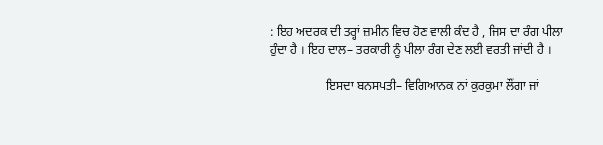: ਇਹ ਅਦਰਕ ਦੀ ਤਰ੍ਹਾਂ ਜ਼ਮੀਨ ਵਿਚ ਹੋਣ ਵਾਲੀ ਕੰਦ ਹੈ , ਜਿਸ ਦਾ ਰੰਗ ਪੀਲਾ ਹੁੰਦਾ ਹੈ । ਇਹ ਦਾਲ– ਤਰਕਾਰੀ ਨੂੰ ਪੀਲਾ ਰੰਗ ਦੇਣ ਲਈ ਵਰਤੀ ਜਾਂਦੀ ਹੈ ।

                  ਇਸਦਾ ਬਨਸਪਤੀ– ਵਿਗਿਆਨਕ ਨਾਂ ਕੁਰਕੁਮਾ ਲੌਂਗਾ ਜਾਂ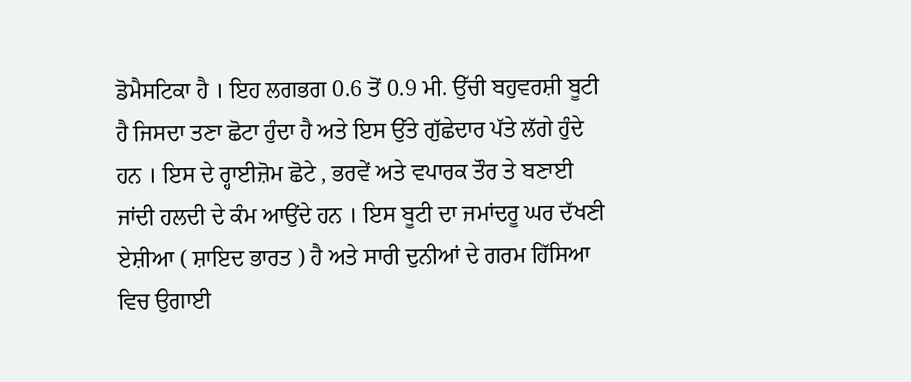ਡੋਮੈਸਟਿਕਾ ਹੈ । ਇਹ ਲਗਭਗ 0.6 ਤੋਂ 0.9 ਮੀ. ਉੱਚੀ ਬਹੁਵਰਸ਼ੀ ਬੂਟੀ ਹੈ ਜਿਸਦਾ ਤਣਾ ਛੋਟਾ ਹੁੰਦਾ ਹੈ ਅਤੇ ਇਸ ਉੱਤੇ ਗੁੱਛੇਦਾਰ ਪੱਤੇ ਲੱਗੇ ਹੁੰਦੇ ਹਨ । ਇਸ ਦੇ ਰ੍ਹਾਈਜ਼ੋਮ ਛੋਟੇ , ਭਰਵੇਂ ਅਤੇ ਵਪਾਰਕ ਤੌਰ ਤੇ ਬਣਾਈ ਜਾਂਦੀ ਹਲਦੀ ਦੇ ਕੰਮ ਆਉਂਦੇ ਹਨ । ਇਸ ਬੂਟੀ ਦਾ ਜਮਾਂਦਰੂ ਘਰ ਦੱਖਣੀ ਏਸ਼ੀਆ ( ਸ਼ਾਇਦ ਭਾਰਤ ) ਹੈ ਅਤੇ ਸਾਰੀ ਦੁਨੀਆਂ ਦੇ ਗਰਮ ਹਿੱਸਿਆ ਵਿਚ ਉਗਾਈ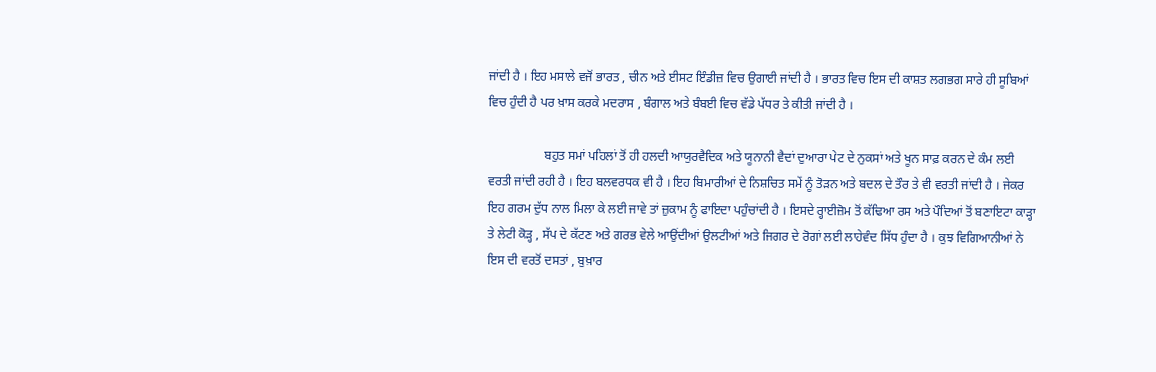ਜਾਂਦੀ ਹੈ । ਇਹ ਮਸਾਲੇ ਵਜੋਂ ਭਾਰਤ , ਚੀਨ ਅਤੇ ਈਸਟ ਇੰਡੀਜ਼ ਵਿਚ ਉਗਾਈ ਜਾਂਦੀ ਹੈ । ਭਾਰਤ ਵਿਚ ਇਸ ਦੀ ਕਾਸ਼ਤ ਲਗਭਗ ਸਾਰੇ ਹੀ ਸੂਬਿਆਂ ਵਿਚ ਹੁੰਦੀ ਹੈ ਪਰ ਖ਼ਾਸ ਕਰਕੇ ਮਦਰਾਸ , ਬੰਗਾਲ ਅਤੇ ਬੰਬਈ ਵਿਚ ਵੱਡੇ ਪੱਧਰ ਤੇ ਕੀਤੀ ਜਾਂਦੀ ਹੈ ।

                  ਬਹੁਤ ਸਮਾਂ ਪਹਿਲਾਂ ਤੋਂ ਹੀ ਹਲਦੀ ਆਯੁਰਵੈਦਿਕ ਅਤੇ ਯੂਨਾਨੀ ਵੈਦਾਂ ਦੁਆਰਾ ਪੇਟ ਦੇ ਨੁਕਸਾਂ ਅਤੇ ਖੂਨ ਸਾਫ਼ ਕਰਨ ਦੇ ਕੰਮ ਲਈ ਵਰਤੀ ਜਾਂਦੀ ਰਹੀ ਹੈ । ਇਹ ਬਲਵਰਧਕ ਵੀ ਹੈ । ਇਹ ਬਿਮਾਰੀਆਂ ਦੇ ਨਿਸ਼ਚਿਤ ਸਮੇਂ ਨੂੰ ਤੋੜਨ ਅਤੇ ਬਦਲ ਦੇ ਤੌਰ ਤੇ ਵੀ ਵਰਤੀ ਜਾਂਦੀ ਹੈ । ਜੇਕਰ ਇਹ ਗਰਮ ਦੁੱਧ ਨਾਲ ਮਿਲਾ ਕੇ ਲਈ ਜਾਵੇ ਤਾਂ ਜ਼ੁਕਾਮ ਨੂੰ ਫਾਇਦਾ ਪਹੁੰਚਾਂਦੀ ਹੈ । ਇਸਦੇ ਰ੍ਹਾਈਜ਼ੋਮ ਤੋਂ ਕੱਢਿਆ ਰਸ ਅਤੇ ਪੌਦਿਆਂ ਤੋਂ ਬਣਾਇਟਾ ਕਾੜ੍ਹਾ ਤੇ ਲੇਟੀ ਕੋੜ੍ਹ , ਸੱਪ ਦੇ ਕੱਟਣ ਅਤੇ ਗਰਭ ਵੇਲੇ ਆਉਂਦੀਆਂ ਉਲਟੀਆਂ ਅਤੇ ਜਿਗਰ ਦੇ ਰੋਗਾਂ ਲਈ ਲਾਹੇਵੰਦ ਸਿੱਧ ਹੁੰਦਾ ਹੈ । ਕੁਝ ਵਿਗਿਆਨੀਆਂ ਨੇ ਇਸ ਦੀ ਵਰਤੋਂ ਦਸਤਾਂ , ਬੁਖ਼ਾਰ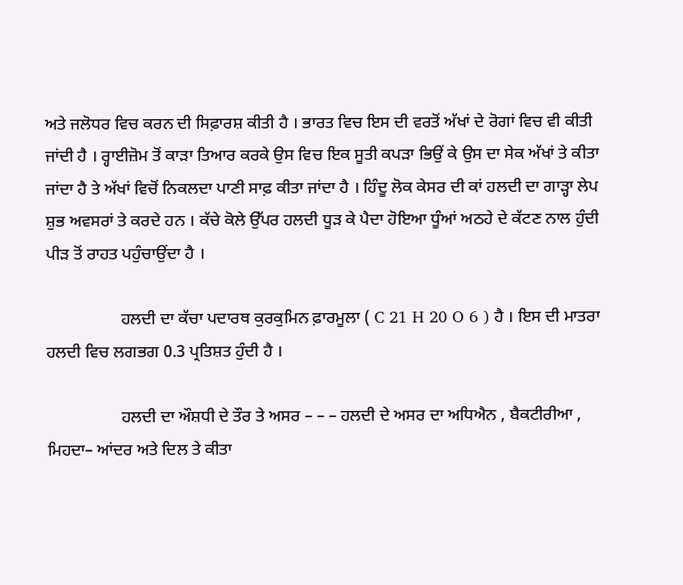ਅਤੇ ਜਲੋਧਰ ਵਿਚ ਕਰਨ ਦੀ ਸਿਫ਼ਾਰਸ਼ ਕੀਤੀ ਹੈ । ਭਾਰਤ ਵਿਚ ਇਸ ਦੀ ਵਰਤੋਂ ਅੱਖਾਂ ਦੇ ਰੋਗਾਂ ਵਿਚ ਵੀ ਕੀਤੀ ਜਾਂਦੀ ਹੈ । ਰ੍ਹਾਈਜ਼ੋਮ ਤੋਂ ਕਾੜਾ ਤਿਆਰ ਕਰਕੇ ਉਸ ਵਿਚ ਇਕ ਸੂਤੀ ਕਪੜਾ ਭਿਉਂ ਕੇ ਉਸ ਦਾ ਸੇਕ ਅੱਖਾਂ ਤੇ ਕੀਤਾ ਜਾਂਦਾ ਹੈ ਤੇ ਅੱਖਾਂ ਵਿਚੋਂ ਨਿਕਲਦਾ ਪਾਣੀ ਸਾਫ਼ ਕੀਤਾ ਜਾਂਦਾ ਹੈ । ਹਿੰਦੂ ਲੋਕ ਕੇਸਰ ਦੀ ਕਾਂ ਹਲਦੀ ਦਾ ਗਾੜ੍ਹਾ ਲੇਪ ਸ਼ੁਭ ਅਵਸਰਾਂ ਤੇ ਕਰਦੇ ਹਨ । ਕੱਚੇ ਕੋਲੇ ਉੱਪਰ ਹਲਦੀ ਧੂੜ ਕੇ ਪੈਦਾ ਹੋਇਆ ਧੂੰਆਂ ਅਠਹੇ ਦੇ ਕੱਟਣ ਨਾਲ ਹੁੰਦੀ ਪੀੜ ਤੋਂ ਰਾਹਤ ਪਹੁੰਚਾਉਂਦਾ ਹੈ ।

                  ਹਲਦੀ ਦਾ ਕੱਚਾ ਪਦਾਰਥ ਕੁਰਕੁਮਿਨ ਫ਼ਾਰਮੂਲਾ ( C 21 H 20 O 6 ) ਹੈ । ਇਸ ਦੀ ਮਾਤਰਾ ਹਲਦੀ ਵਿਚ ਲਗਭਗ 0.3 ਪ੍ਰਤਿਸ਼ਤ ਹੁੰਦੀ ਹੈ ।

                  ਹਲਦੀ ਦਾ ਔਸ਼ਧੀ ਦੇ ਤੌਰ ਤੇ ਅਸਰ – – – ਹਲਦੀ ਦੇ ਅਸਰ ਦਾ ਅਧਿਐਨ , ਬੈਕਟੀਰੀਆ , ਮਿਹਦਾ– ਆਂਦਰ ਅਤੇ ਦਿਲ ਤੇ ਕੀਤਾ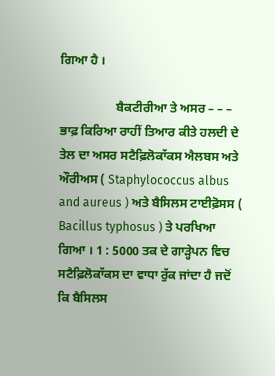ਗਿਆ ਹੈ ।

                  ਬੈਕਟੀਰੀਆ ਤੇ ਅਸਰ – – – ਭਾਫ਼ ਕਿਰਿਆ ਰਾਹੀਂ ਤਿਆਰ ਕੀਤੇ ਹਲਦੀ ਦੇ ਤੇਲ ਦਾ ਅਸਰ ਸਟੈਫ਼ਿਲੋਕਾੱਕਸ ਐਲਬਸ ਅਤੇ ਔਰੀਅਸ ( Staphylococcus albus and aureus ) ਅਤੇ ਬੈਸਿਲਸ ਟਾਈਫ਼ੋਸਸ ( Bacillus typhosus ) ਤੇ ਪਰਖਿਆ ਗਿਆ । 1 : 5000 ਤਕ ਦੇ ਗਾੜ੍ਹੇਪਨ ਵਿਚ ਸਟੈਫ਼ਿਲੋਕਾੱਕਸ ਦਾ ਵਾਧਾ ਰੁੱਕ ਜਾਂਦਾ ਹੈ ਜਦੋਂ ਕਿ ਬੈਸਿਲਸ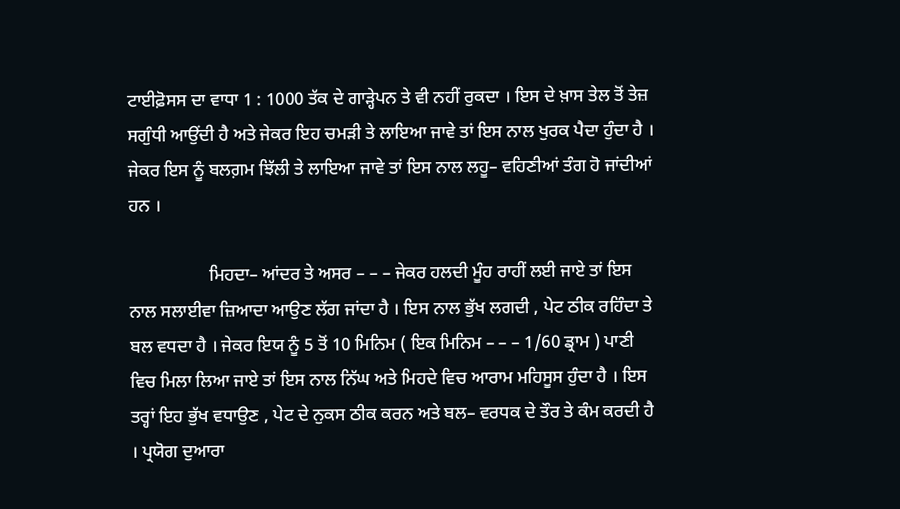ਟਾਈਫ਼ੋਸਸ ਦਾ ਵਾਧਾ 1 : 1000 ਤੱਕ ਦੇ ਗਾੜ੍ਹੇਪਨ ਤੇ ਵੀ ਨਹੀਂ ਰੁਕਦਾ । ਇਸ ਦੇ ਖ਼ਾਸ ਤੇਲ ਤੋਂ ਤੇਜ਼ ਸਗੁੰਧੀ ਆਉਂਦੀ ਹੈ ਅਤੇ ਜੇਕਰ ਇਹ ਚਮੜੀ ਤੇ ਲਾਇਆ ਜਾਵੇ ਤਾਂ ਇਸ ਨਾਲ ਖੁਰਕ ਪੈਦਾ ਹੁੰਦਾ ਹੈ । ਜੇਕਰ ਇਸ ਨੂੰ ਬਲਗ਼ਮ ਝਿੱਲੀ ਤੇ ਲਾਇਆ ਜਾਵੇ ਤਾਂ ਇਸ ਨਾਲ ਲਹੂ– ਵਹਿਣੀਆਂ ਤੰਗ ਹੋ ਜਾਂਦੀਆਂ ਹਨ ।

                  ਮਿਹਦਾ– ਆਂਦਰ ਤੇ ਅਸਰ – – – ਜੇਕਰ ਹਲਦੀ ਮੂੰਹ ਰਾਹੀਂ ਲਈ ਜਾਏ ਤਾਂ ਇਸ ਨਾਲ ਸਲਾਈਵਾ ਜ਼ਿਆਦਾ ਆਉਣ ਲੱਗ ਜਾਂਦਾ ਹੈ । ਇਸ ਨਾਲ ਭੁੱਖ ਲਗਦੀ , ਪੇਟ ਠੀਕ ਰਹਿੰਦਾ ਤੇ ਬਲ ਵਧਦਾ ਹੈ । ਜੇਕਰ ਇਯ ਨੂੰ 5 ਤੋਂ 10 ਮਿਨਿਮ ( ਇਕ ਮਿਨਿਮ – – – 1/60 ਡ੍ਰਾਮ ) ਪਾਣੀ ਵਿਚ ਮਿਲਾ ਲਿਆ ਜਾਏ ਤਾਂ ਇਸ ਨਾਲ ਨਿੱਘ ਅਤੇ ਮਿਹਦੇ ਵਿਚ ਆਰਾਮ ਮਹਿਸੂਸ ਹੁੰਦਾ ਹੈ । ਇਸ ਤਰ੍ਹਾਂ ਇਹ ਭੁੱਖ ਵਧਾਉਣ , ਪੇਟ ਦੇ ਨੁਕਸ ਠੀਕ ਕਰਨ ਅਤੇ ਬਲ– ਵਰਧਕ ਦੇ ਤੌਰ ਤੇ ਕੰਮ ਕਰਦੀ ਹੈ । ਪ੍ਰਯੋਗ ਦੁਆਰਾ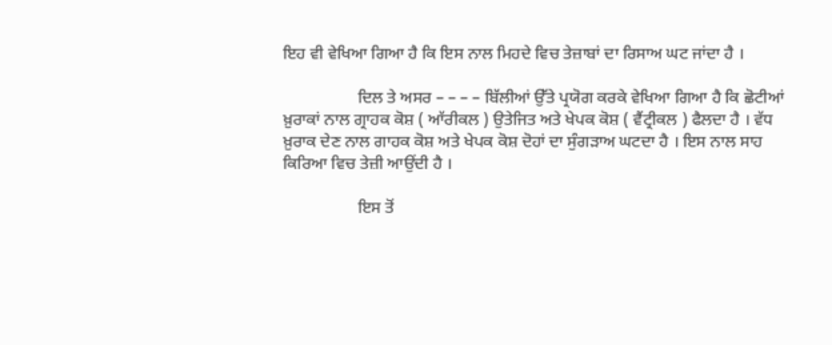ਇਹ ਵੀ ਵੇਖਿਆ ਗਿਆ ਹੈ ਕਿ ਇਸ ਨਾਲ ਮਿਹਦੇ ਵਿਚ ਤੇਜ਼ਾਬਾਂ ਦਾ ਰਿਸਾਅ ਘਟ ਜਾਂਦਾ ਹੈ ।

                  ਦਿਲ ਤੇ ਅਸਰ – – – – ਬਿੱਲੀਆਂ ਉੱਤੇ ਪ੍ਰਯੋਗ ਕਰਕੇ ਵੇਖਿਆ ਗਿਆ ਹੈ ਕਿ ਛੋਟੀਆਂ ਖ਼ੁਰਾਕਾਂ ਨਾਲ ਗ੍ਰਾਹਕ ਕੋਸ਼ ( ਆੱਰੀਕਲ ) ਉਤੇਜਿਤ ਅਤੇ ਖੇਪਕ ਕੋਸ਼ ( ਵੈਂਟ੍ਰੀਕਲ ) ਫੈਲਦਾ ਹੈ । ਵੱਧ ਖ਼ੁਰਾਕ ਦੇਣ ਨਾਲ ਗਾਹਕ ਕੋਸ਼ ਅਤੇ ਖੇਪਕ ਕੋਸ਼ ਦੋਹਾਂ ਦਾ ਸੁੰਗੜਾਅ ਘਟਦਾ ਹੈ । ਇਸ ਨਾਲ ਸਾਹ ਕਿਰਿਆ ਵਿਚ ਤੇਜ਼ੀ ਆਉਂਦੀ ਹੈ ।

                  ਇਸ ਤੋਂ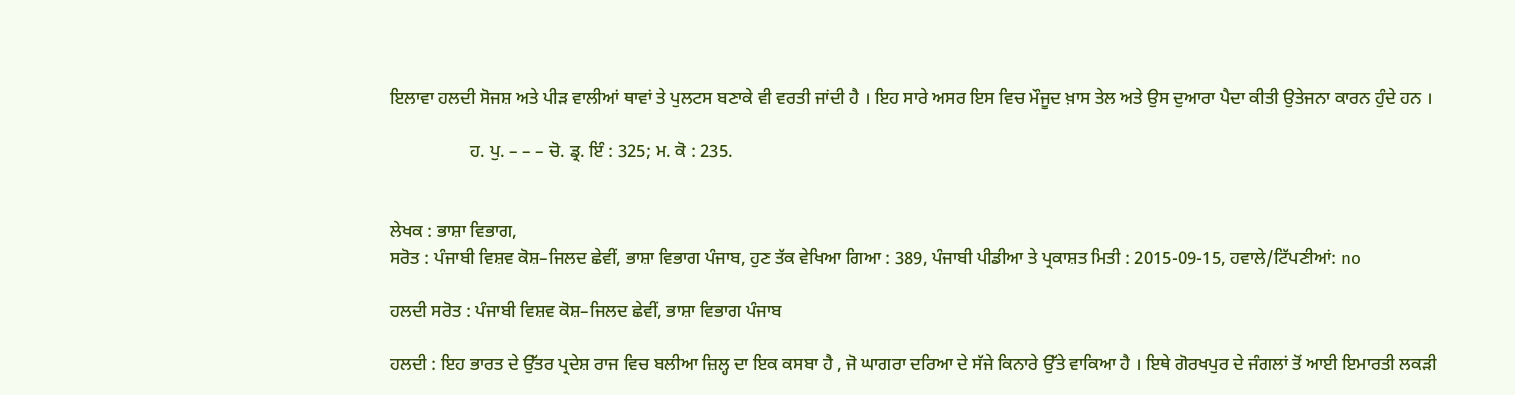ਇਲਾਵਾ ਹਲਦੀ ਸੋਜਸ਼ ਅਤੇ ਪੀੜ ਵਾਲੀਆਂ ਥਾਵਾਂ ਤੇ ਪੁਲਟਸ ਬਣਾਕੇ ਵੀ ਵਰਤੀ ਜਾਂਦੀ ਹੈ । ਇਹ ਸਾਰੇ ਅਸਰ ਇਸ ਵਿਚ ਮੌਜੂਦ ਖ਼ਾਸ ਤੇਲ ਅਤੇ ਉਸ ਦੁਆਰਾ ਪੈਦਾ ਕੀਤੀ ਉਤੇਜਨਾ ਕਾਰਨ ਹੁੰਦੇ ਹਨ ।

                  ਹ. ਪੁ. – – – ਚੋ. ਡ੍ਰ. ਇੰ : 325; ਮ. ਕੋ : 235.


ਲੇਖਕ : ਭਾਸ਼ਾ ਵਿਭਾਗ,
ਸਰੋਤ : ਪੰਜਾਬੀ ਵਿਸ਼ਵ ਕੋਸ਼–ਜਿਲਦ ਛੇਵੀਂ, ਭਾਸ਼ਾ ਵਿਭਾਗ ਪੰਜਾਬ, ਹੁਣ ਤੱਕ ਵੇਖਿਆ ਗਿਆ : 389, ਪੰਜਾਬੀ ਪੀਡੀਆ ਤੇ ਪ੍ਰਕਾਸ਼ਤ ਮਿਤੀ : 2015-09-15, ਹਵਾਲੇ/ਟਿੱਪਣੀਆਂ: no

ਹਲਦੀ ਸਰੋਤ : ਪੰਜਾਬੀ ਵਿਸ਼ਵ ਕੋਸ਼–ਜਿਲਦ ਛੇਵੀਂ, ਭਾਸ਼ਾ ਵਿਭਾਗ ਪੰਜਾਬ

ਹਲਦੀ : ਇਹ ਭਾਰਤ ਦੇ ਉੱਤਰ ਪ੍ਰਦੇਸ਼ ਰਾਜ ਵਿਚ ਬਲੀਆ ਜ਼ਿਲ੍ਹ ਦਾ ਇਕ ਕਸਬਾ ਹੈ , ਜੋ ਘਾਗਰਾ ਦਰਿਆ ਦੇ ਸੱਜੇ ਕਿਨਾਰੇ ਉੱਤੇ ਵਾਕਿਆ ਹੈ । ਇਥੇ ਗੋਰਖਪੁਰ ਦੇ ਜੰਗਲਾਂ ਤੋਂ ਆਈ ਇਮਾਰਤੀ ਲਕੜੀ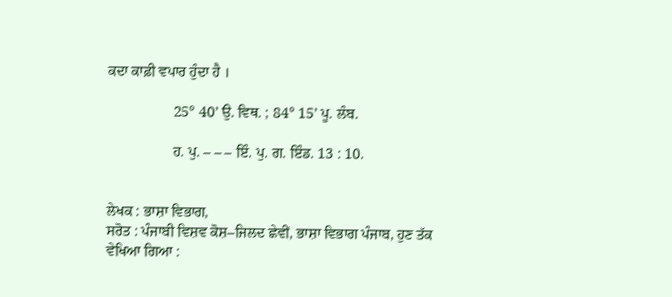ਕਦਾ ਕਾਫ਼ੀ ਵਪਾਰ ਹੁੰਦਾ ਹੈ ।

                  25° 40’ ਉ. ਵਿਥ. ; 84° 15’ ਪੂ. ਲੰਬ.

                  ਹ. ਪੁ. – – – ਇੰ. ਪੁ. ਗ. ਇੰਡ. 13 : 10.


ਲੇਖਕ : ਭਾਸ਼ਾ ਵਿਭਾਗ,
ਸਰੋਤ : ਪੰਜਾਬੀ ਵਿਸ਼ਵ ਕੋਸ਼–ਜਿਲਦ ਛੇਵੀਂ, ਭਾਸ਼ਾ ਵਿਭਾਗ ਪੰਜਾਬ, ਹੁਣ ਤੱਕ ਵੇਖਿਆ ਗਿਆ :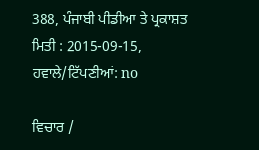388, ਪੰਜਾਬੀ ਪੀਡੀਆ ਤੇ ਪ੍ਰਕਾਸ਼ਤ ਮਿਤੀ : 2015-09-15, ਹਵਾਲੇ/ਟਿੱਪਣੀਆਂ: no

ਵਿਚਾਰ /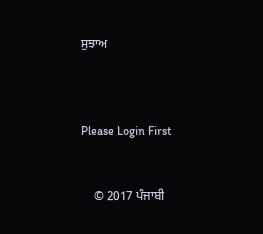ਸੁਝਾਅ



Please Login First


    © 2017 ਪੰਜਾਬੀ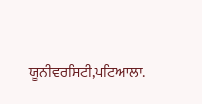ਯੂਨੀਵਰਸਿਟੀ,ਪਟਿਆਲਾ.